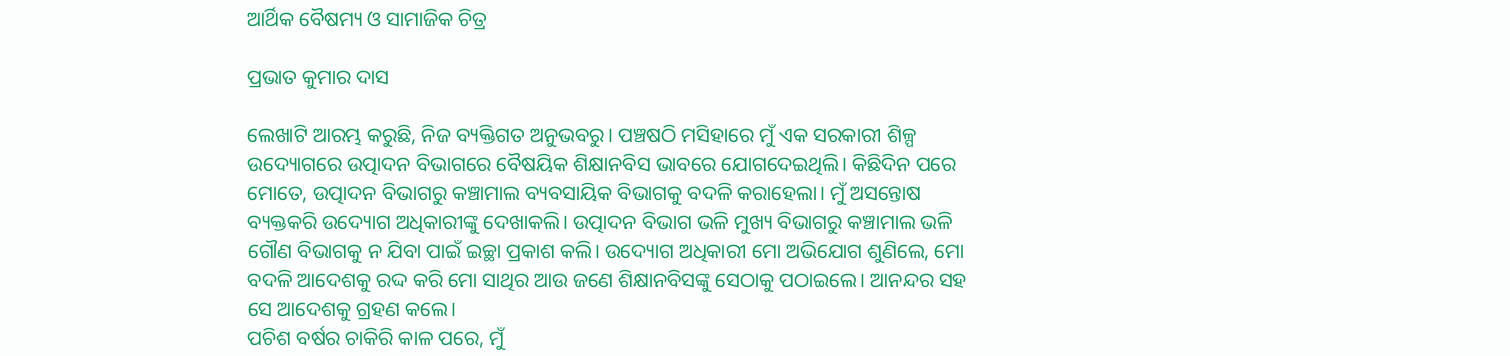ଆର୍ଥିକ ବୈଷମ୍ୟ ଓ ସାମାଜିକ ଚିତ୍ର

ପ୍ରଭାତ କୁମାର ଦାସ

ଲେଖାଟି ଆରମ୍ଭ କରୁଛି, ନିଜ ବ୍ୟକ୍ତିଗତ ଅନୁଭବରୁ। ପଞ୍ଚଷଠି ମସିହାରେ ମୁଁ ଏକ ସରକାରୀ ଶିଳ୍ପ ଉଦ୍ୟୋଗରେ ଉତ୍ପାଦନ ବିଭାଗରେ ବୈଷୟିକ ଶିକ୍ଷାନବିସ ଭାବରେ ଯୋଗଦେଇଥିଲି। କିଛିଦିନ ପରେ ମୋତେ, ଉତ୍ପାଦନ ବିଭାଗରୁ କଞ୍ଚାମାଲ ବ୍ୟବସାୟିକ ବିଭାଗକୁ ବଦଳି କରାହେଲା। ମୁଁ ଅସନ୍ତୋଷ ବ୍ୟକ୍ତକରି ଉଦ୍ୟୋଗ ଅଧିକାରୀଙ୍କୁ ଦେଖାକଲି। ଉତ୍ପାଦନ ବିଭାଗ ଭଳି ମୁଖ୍ୟ ବିଭାଗରୁ କଞ୍ଚାମାଲ ଭଳି ଗୌଣ ବିଭାଗକୁ ନ ଯିବା ପାଇଁ ଇଚ୍ଛା ପ୍ରକାଶ କଲି। ଉଦ୍ୟୋଗ ଅଧିକାରୀ ମୋ ଅଭିଯୋଗ ଶୁଣିଲେ, ମୋ ବଦଳି ଆଦେଶକୁ ରଦ୍ଦ କରି ମୋ ସାଥିର ଆଉ ଜଣେ ଶିକ୍ଷାନବିସଙ୍କୁ ସେଠାକୁ ପଠାଇଲେ। ଆନନ୍ଦର ସହ ସେ ଆଦେଶକୁ ଗ୍ରହଣ କଲେ।
ପଚିଶ ବର୍ଷର ଚାକିରି କାଳ ପରେ, ମୁଁ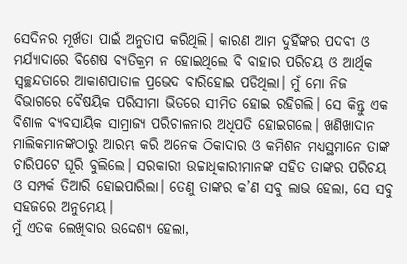ସେଦିନର ମୂର୍ଖତା ପାଇଁ ଅନୁତାପ କରିଥିଲି। କାରଣ ଆମ ଦୁହିଁଙ୍କର ପଦବୀ ଓ ମର୍ଯ୍ୟାଦାରେ ବିଶେଷ ବ୍ୟତିକ୍ରମ ନ ହୋଇଥିଲେ ବି ବାହାର ପରିଚୟ ଓ ଆର୍ଥିକ ସ୍ବଚ୍ଛନ୍ଦତାରେ ଆକାଶପାତାଳ ପ୍ରଭେଦ ବାରିହୋଇ ପଡିଥିଲା। ମୁଁ ମୋ ନିଜ ବିଭାଗରେ ବୈଷୟିକ ପରିସୀମା ଭିତରେ ସୀମିତ ହୋଇ ରହିଗଲି। ସେ କିନ୍ତୁ ଏକ ବିଶାଳ ବ୍ୟବସାୟିକ ସାମ୍ରାଜ୍ୟ ପରିଚାଳନାର ଅଧିପତି ହୋଇଗଲେ। ଖଣିଖାଦାନ ମାଲିକମାନଙ୍କଠାରୁ ଆରମ୍ଭ କରି ଅନେକ ଠିକାଦାର ଓ କମିଶନ ମଧ୍ୟସ୍ଥମାନେ ତାଙ୍କ ଚାରିପଟେ ଘୂରି ବୁଲିଲେ। ସରକାରୀ ଉଚ୍ଚାଧିକାରୀମାନଙ୍କ ସହିତ ତାଙ୍କର ପରିଚୟ ଓ ସମ୍ପର୍କ ତିଆରି ହୋଇପାରିଲା। ତେଣୁ ତାଙ୍କର କ’ଣ ସବୁ ଲାଭ ହେଲା, ସେ ସବୁ ସହଜରେ ଅନୁମେୟ।
ମୁଁ ଏତକ ଲେଖିବାର ଉଦ୍ଦେଶ୍ୟ ହେଲା,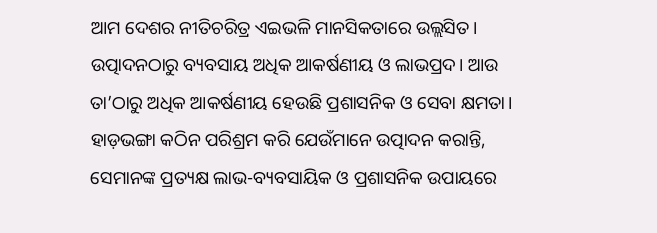ଆମ ଦେଶର ନୀତିଚରିତ୍ର ଏଇଭଳି ମାନସିକତାରେ ଉଲ୍ଲସିତ। ଉତ୍ପାଦନଠାରୁ ବ୍ୟବସାୟ ଅଧିକ ଆକର୍ଷଣୀୟ ଓ ଲାଭପ୍ରଦ। ଆଉ ତା’ଠାରୁ ଅଧିକ ଆକର୍ଷଣୀୟ ହେଉଛି ପ୍ରଶାସନିକ ଓ ସେବା କ୍ଷମତା। ହାଡ଼ଭଙ୍ଗା କଠିନ ପରିଶ୍ରମ କରି ଯେଉଁମାନେ ଉତ୍ପାଦନ କରାନ୍ତି, ସେମାନଙ୍କ ପ୍ରତ୍ୟକ୍ଷ ଲାଭ-ବ୍ୟବସାୟିକ ଓ ପ୍ରଶାସନିକ ଉପାୟରେ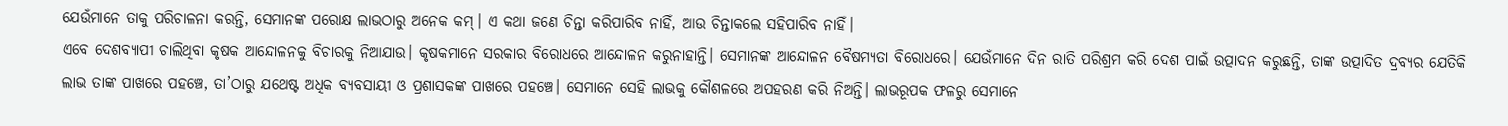ଯେଉଁମାନେ ତାକୁ ପରିଚାଳନା କରନ୍ତି, ସେମାନଙ୍କ ପରୋକ୍ଷ ଲାଭଠାରୁ ଅନେକ କମ୍‌। ଏ କଥା ଜଣେ ଚିନ୍ତା କରିପାରିବ ନାହିଁ, ଆଉ ଚିନ୍ତାକଲେ ସହିପାରିବ ନାହିଁ।
ଏବେ ଦେଶବ୍ୟାପୀ ଚାଲିଥିବା କୃଷକ ଆନ୍ଦୋଳନକୁ ବିଚାରକୁ ନିଆଯାଉ। କୃଷକମାନେ ସରକାର ବିରୋଧରେ ଆନ୍ଦୋଳନ କରୁନାହାନ୍ତି। ସେମାନଙ୍କ ଆନ୍ଦୋଳନ ବୈଷମ୍ୟତା ବିରୋଧରେ। ଯେଉଁମାନେ ଦିନ ରାତି ପରିଶ୍ରମ କରି ଦେଶ ପାଇଁ ଉତ୍ପାଦନ କରୁଛନ୍ତି, ତାଙ୍କ ଉତ୍ପାଦିତ ଦ୍ରବ୍ୟର ଯେତିକି ଲାଭ ତାଙ୍କ ପାଖରେ ପହଞ୍ଚେ, ତା’ଠାରୁ ଯଥେଷ୍ଟ ଅଧିକ ବ୍ୟବସାୟୀ ଓ ପ୍ରଶାସକଙ୍କ ପାଖରେ ପହଞ୍ଚେ। ସେମାନେ ସେହି ଲାଭକୁ କୌଶଳରେ ଅପହରଣ କରି ନିଅନ୍ତି। ଲାଭରୂପକ ଫଳରୁ ସେମାନେ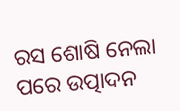ରସ ଶୋଷି ନେଲା ପରେ ଉତ୍ପାଦନ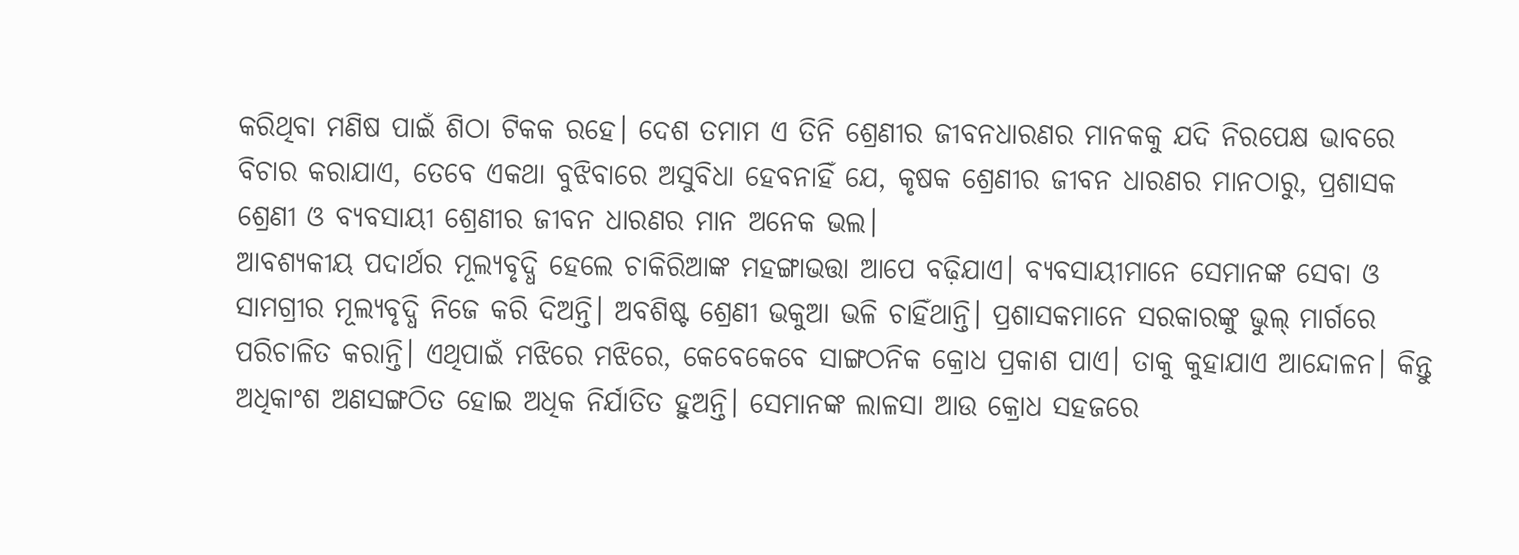କରିଥିବା ମଣିଷ ପାଇଁ ଶିଠା ଟିକକ ରହେ। ଦେଶ ତମାମ ଏ ତିନି ଶ୍ରେଣୀର ଜୀବନଧାରଣର ମାନକକୁ ଯଦି ନିରପେକ୍ଷ ଭାବରେ ବିଚାର କରାଯାଏ, ତେବେ ଏକଥା ବୁଝିବାରେ ଅସୁବିଧା ହେବନାହିଁ ଯେ, କୃଷକ ଶ୍ରେଣୀର ଜୀବନ ଧାରଣର ମାନଠାରୁ, ପ୍ରଶାସକ ଶ୍ରେଣୀ ଓ ବ୍ୟବସାୟୀ ଶ୍ରେଣୀର ଜୀବନ ଧାରଣର ମାନ ଅନେକ ଭଲ।
ଆବଶ୍ୟକୀୟ ପଦାର୍ଥର ମୂଲ୍ୟବୃଦ୍ଧି ହେଲେ ଚାକିରିଆଙ୍କ ମହଙ୍ଗାଭତ୍ତା ଆପେ ବଢ଼ିଯାଏ। ବ୍ୟବସାୟୀମାନେ ସେମାନଙ୍କ ସେବା ଓ ସାମଗ୍ରୀର ମୂଲ୍ୟବୃଦ୍ଧି ନିଜେ କରି ଦିଅନ୍ତି। ଅବଶିଷ୍ଟ ଶ୍ରେଣୀ ଭକୁଆ ଭଳି ଚାହିଁଥାନ୍ତି। ପ୍ରଶାସକମାନେ ସରକାରଙ୍କୁ ଭୁଲ୍‌ ମାର୍ଗରେ ପରିଚାଳିତ କରାନ୍ତି। ଏଥିପାଇଁ ମଝିରେ ମଝିରେ, କେବେକେବେ ସାଙ୍ଗଠନିକ କ୍ରୋଧ ପ୍ରକାଶ ପାଏ। ତାକୁ କୁହାଯାଏ ଆନ୍ଦୋଳନ। କିନ୍ତୁ ଅଧିକାଂଶ ଅଣସଙ୍ଗଠିତ ହୋଇ ଅଧିକ ନିର୍ଯାତିତ ହୁଅନ୍ତି। ସେମାନଙ୍କ ଲାଳସା ଆଉ କ୍ରୋଧ ସହଜରେ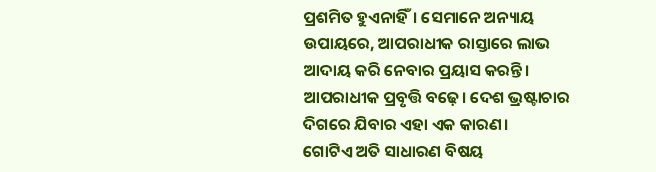ପ୍ରଶମିତ ହୁଏନାହିଁ। ସେମାନେ ଅନ୍ୟାୟ ଉପାୟରେ, ଆପରାଧୀକ ରାସ୍ତାରେ ଲାଭ ଆଦାୟ କରି ନେବାର ପ୍ରୟାସ କରନ୍ତି। ଆପରାଧୀକ ପ୍ରବୃତ୍ତି ବଢ଼େ। ଦେଶ ଭ୍ରଷ୍ଟାଚାର ଦିଗରେ ଯିବାର ଏହା ଏକ କାରଣ।
ଗୋଟିଏ ଅତି ସାଧାରଣ ବିଷୟ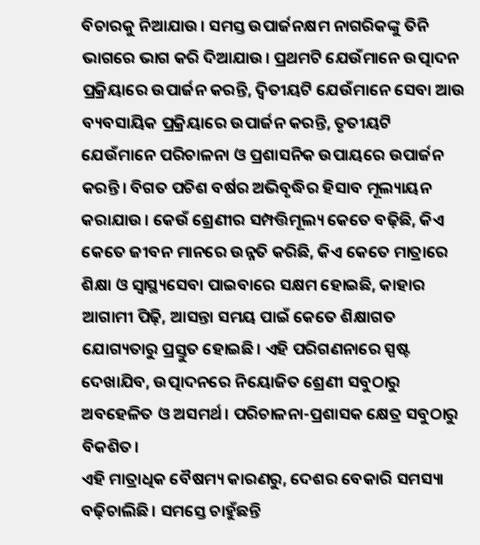ବିଚାରକୁ ନିଆଯାଉ। ସମସ୍ତ ଉପାର୍ଜନକ୍ଷମ ନାଗରିକଙ୍କୁ ତିନି ଭାଗରେ ଭାଗ କରି ଦିଆଯାଉ। ପ୍ରଥମଟି ଯେଉଁମାନେ ଉତ୍ପାଦନ ପ୍ରକ୍ରିୟାରେ ଉପାର୍ଜନ କରନ୍ତି, ଦ୍ବିତୀୟଟି ଯେଉଁମାନେ ସେବା ଆଉ ବ୍ୟବସାୟିକ ପ୍ରକ୍ରିୟାରେ ଉପାର୍ଜନ କରନ୍ତି, ତୃତୀୟଟି ଯେଉଁମାନେ ପରିଚାଳନା ଓ ପ୍ରଶାସନିକ ଉପାୟରେ ଉପାର୍ଜନ କରନ୍ତି। ବିଗତ ପଚିଶ ବର୍ଷର ଅଭିବୃଦ୍ଧିର ହିସାବ ମୂଲ୍ୟାୟନ କରାଯାଉ। କେଉଁ ଶ୍ରେଣୀର ସମ୍ପତ୍ତିମୂଲ୍ୟ କେତେ ବଢ଼ିଛି, କିଏ କେତେ ଜୀବନ ମାନରେ ଉନ୍ନତି କରିଛି, କିଏ କେତେ ମାତ୍ରାରେ ଶିକ୍ଷା ଓ ସ୍ବାସ୍ଥ୍ୟସେବା ପାଇବାରେ ସକ୍ଷମ ହୋଇଛି, କାହାର ଆଗାମୀ ପିଢ଼ି, ଆସନ୍ତା ସମୟ ପାଇଁ କେତେ ଶିକ୍ଷାଗତ ଯୋଗ୍ୟତାରୁ ପ୍ରସ୍ତୁତ ହୋଇଛି। ଏହି ପରିଗଣନାରେ ସ୍ପଷ୍ଟ ଦେଖାଯିବ, ଉତ୍ପାଦନରେ ନିୟୋଜିତ ଶ୍ରେଣୀ ସବୁଠାରୁ ଅବହେଳିତ ଓ ଅସମର୍ଥ। ପରିଚାଳନା-ପ୍ରଶାସକ କ୍ଷେତ୍ର ସବୁଠାରୁ ବିକଶିତ।
ଏହି ମାତ୍ରାଧିକ ବୈଷମ୍ୟ କାରଣରୁ, ଦେଶର ବେକାରି ସମସ୍ୟା ବଢ଼ିଚାଲିଛି। ସମସ୍ତେ ଚାହୁଁଛନ୍ତି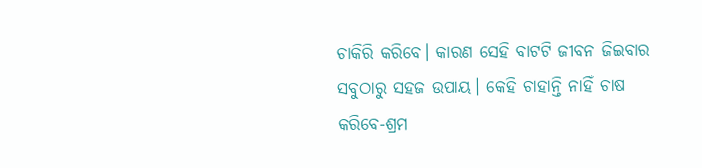ଚାକିରି କରିବେ। କାରଣ ସେହି ବାଟଟି ଜୀବନ ଜିଇବାର ସବୁଠାରୁ ସହଜ ଉପାୟ। କେହି ଚାହାନ୍ତି ନାହିଁ ଚାଷ କରିବେ-ଶ୍ରମ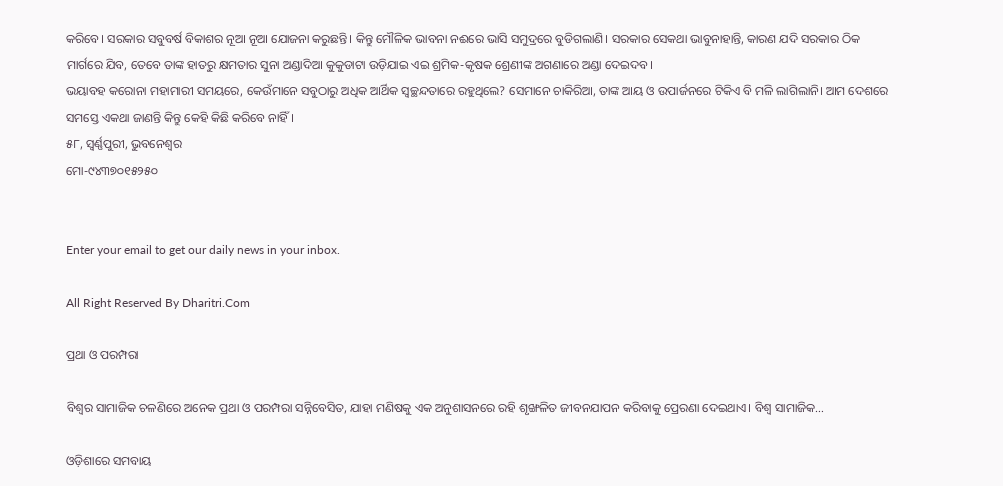କରିବେ। ସରକାର ସବୁବର୍ଷ ବିକାଶର ନୂଆ ନୂଆ ଯୋଜନା କରୁଛନ୍ତି। କିନ୍ତୁ ମୌଳିକ ଭାବନା ନଈରେ ଭାସି ସମୁଦ୍ରରେ ବୁଡିଗଲାଣି। ସରକାର ସେକଥା ଭାବୁନାହାନ୍ତି, କାରଣ ଯଦି ସରକାର ଠିକ ମାର୍ଗରେ ଯିବ, ତେବେ ତାଙ୍କ ହାତରୁ କ୍ଷମତାର ସୁନା ଅଣ୍ଡାଦିଆ କୁକୁଡାଟା ଉଡ଼ିଯାଇ ଏଇ ଶ୍ରମିକ-କୃଷକ ଶ୍ରେଣୀଙ୍କ ଅଗଣାରେ ଅଣ୍ଡା ଦେଇଦବ।
ଭୟାବହ କରୋନା ମହାମାରୀ ସମୟରେ, କେଉଁମାନେ ସବୁଠାରୁ ଅଧିକ ଆର୍ଥିକ ସ୍ବଚ୍ଛନ୍ଦତାରେ ରହୁଥିଲେ? ସେମାନେ ଚାକିରିଆ, ତାଙ୍କ ଆୟ ଓ ଉପାର୍ଜନରେ ଟିକିଏ ବି ମଳି ଲାଗିଲାନି। ଆମ ଦେଶରେ ସମସ୍ତେ ଏକଥା ଜାଣନ୍ତି କିନ୍ତୁ କେହି କିଛି କରିବେ ନାହିଁ।
୫୮, ସ୍ବର୍ଣ୍ଣପୁରୀ, ଭୁବନେଶ୍ବର
ମୋ-୯୪୩୭୦୧୫୨୫୦


Enter your email to get our daily news in your inbox.

All Right Reserved By Dharitri.Com

ପ୍ରଥା ଓ ପରମ୍ପରା

ବିଶ୍ୱର ସାମାଜିକ ଚଳଣିରେ ଅନେକ ପ୍ରଥା ଓ ପରମ୍ପରା ସନ୍ନିବେସିତ, ଯାହା ମଣିଷକୁ ଏକ ଅନୁଶାସନରେ ରହି ଶୃଙ୍ଖଳିତ ଜୀବନଯାପନ କରିବାକୁ ପ୍ରେରଣା ଦେଇଥାଏ। ବିଶ୍ୱ ସାମାଜିକ…

ଓଡ଼ିଶାରେ ସମବାୟ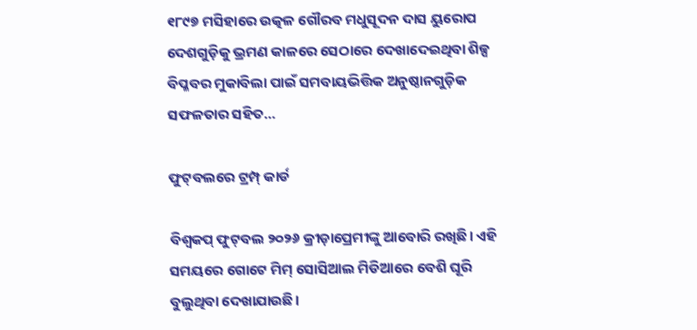୧୮୯୭ ମସିହାରେ ଉତ୍କଳ ଗୌରବ ମଧୁସୂଦନ ଦାସ ୟୁରୋପ ଦେଶଗୁଡ଼ିକୁ ଭ୍ରମଣ କାଳରେ ସେଠାରେ ଦେଖାଦେଇଥିବା ଶିଳ୍ପ ବିପ୍ଳବର ମୁକାବିଲା ପାଇଁ ସମବାୟଭିତ୍ତିକ ଅନୁଷ୍ଠାନଗୁଡ଼ିକ ସଫଳତାର ସହିତ…

ଫୁଟ୍‌ବଲରେ ଟ୍ରମ୍ପ୍‌ କାର୍ଡ

ବିଶ୍ୱକପ୍‌ ଫୁଟ୍‌ବଲ ୨୦୨୬ କ୍ରୀଡ଼ାପ୍ରେମୀଙ୍କୁ ଆବୋରି ରଖିଛି। ଏହି ସମୟରେ ଗୋଟେ ମିମ୍‌ ସୋସିଆଲ ମିଡିଆରେ ବେଶି ଘୂରି ବୁଲୁଥିବା ଦେଖାଯାଉଛି।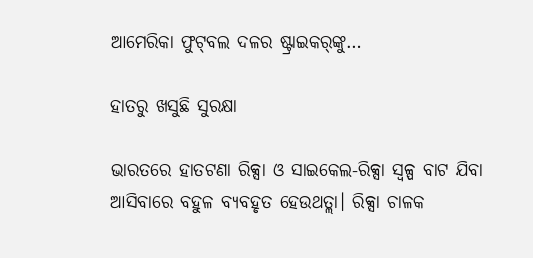ଆମେରିକା ଫୁଟ୍‌ବଲ ଦଳର ଷ୍ଟ୍ରାଇକର୍‌ଙ୍କୁ…

ହାତରୁ ଖସୁଛି ସୁରକ୍ଷା

ଭାରତରେ ହାତଟଣା ରିକ୍ସା ଓ ସାଇକେଲ-ରିକ୍ସା ସ୍ବଳ୍ପ ବାଟ ଯିବା ଆସିବାରେ ବହୁଳ ବ୍ୟବହୃତ ହେଉଥତ୍ଲା। ରିକ୍ସା ଚାଳକ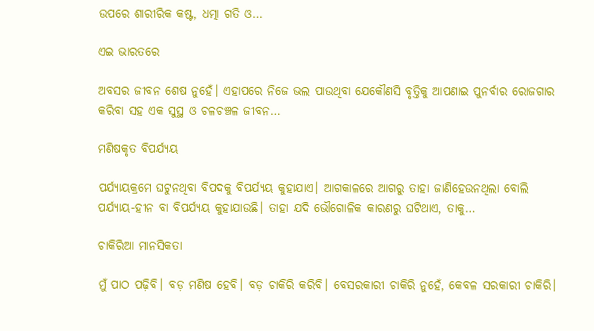ଉପରେ ଶାରୀରିକ କଷ୍ଟ, ଧତ୍ମା ଗତି ଓ…

ଏଇ ଭାରତରେ

ଅବସର ଜୀବନ ଶେଷ ନୁହେଁ। ଏହାପରେ ନିଜେ ଭଲ ପାଉଥିବା ଯେକୌଣସି ବୃତ୍ତିକୁ ଆପଣାଇ ପୁନର୍ବାର ରୋଜଗାର କରିବା ସହ ଏକ ସୁସ୍ଥ ଓ ଚଳଚଞ୍ଚଳ ଜୀବନ…

ମଣିଷକୃତ ବିପର୍ଯ୍ୟୟ

ପର୍ଯ୍ୟାୟକ୍ରମେ ଘଟୁନଥିବା ବିପଦକୁ ବିପର୍ଯ୍ୟୟ କୁହାଯାଏ। ଆଗକାଳରେ ଆଗରୁ ତାହା ଜାଣିହେଉନଥିଲା ବୋଲି ପର୍ଯ୍ୟାୟ-ହୀନ ବା ବିପର୍ଯ୍ୟୟ କୁହାଯାଉଛି। ତାହା ଯଦି ଭୌଗୋଳିକ କାରଣରୁ ଘଟିଥାଏ, ତାକୁ…

ଚାକିରିଆ ମାନସିକତା

ମୁଁ ପାଠ ପଢ଼ିବି। ବଡ଼ ମଣିଷ ହେବି। ବଡ଼ ଚାକିରି କରିବି। ବେସରକାରୀ ଚାକିରି ନୁହେଁ, କେବଳ ସରକାରୀ ଚାକିରି।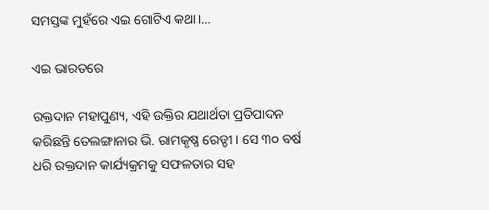ସମସ୍ତଙ୍କ ମୁହଁରେ ଏଇ ଗୋଟିଏ କଥା।…

ଏଇ ଭାରତରେ

ରକ୍ତଦାନ ମହାପୁଣ୍ୟ, ଏହି ଉକ୍ତିର ଯଥାର୍ଥତା ପ୍ରତିପାଦନ କରିଛନ୍ତି ତେଲଙ୍ଗାନାର ଭି. ରାମକୃଷ୍ଣ ରେଡ୍ଡୀ। ସେ ୩୦ ବର୍ଷ ଧରି ରକ୍ତଦାନ କାର୍ଯ୍ୟକ୍ରମକୁ ସଫଳତାର ସହ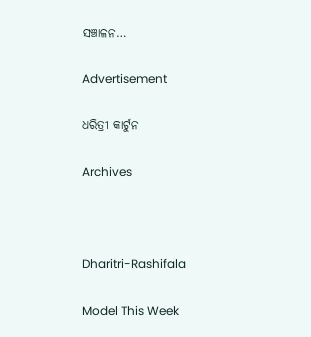ସଞ୍ଚାଳନ…

Advertisement

ଧରିତ୍ରୀ କାର୍ଟୁନ

Archives



Dharitri-Rashifala

Model This Week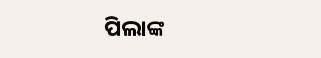ପିଲାଙ୍କ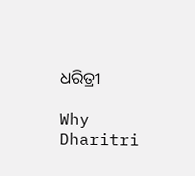ଧରିତ୍ରୀ

Why Dharitri